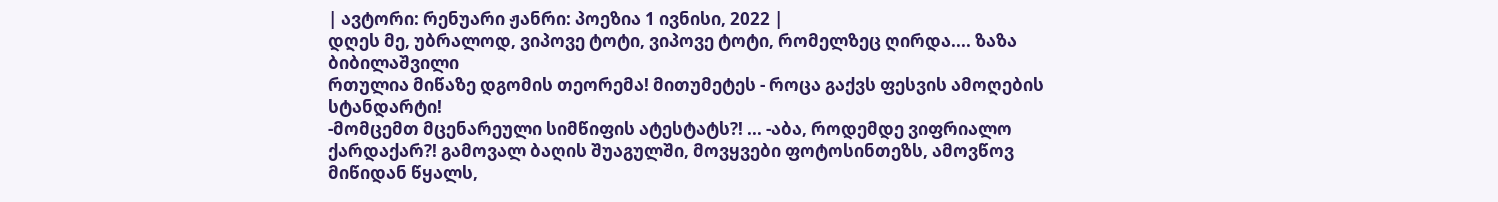| ავტორი: რენუარი ჟანრი: პოეზია 1 ივნისი, 2022 |
დღეს მე, უბრალოდ, ვიპოვე ტოტი, ვიპოვე ტოტი, რომელზეც ღირდა.... ზაზა ბიბილაშვილი
რთულია მიწაზე დგომის თეორემა! მითუმეტეს - როცა გაქვს ფესვის ამოღების სტანდარტი!
-მომცემთ მცენარეული სიმწიფის ატესტატს?! ... -აბა, როდემდე ვიფრიალო ქარდაქარ?! გამოვალ ბაღის შუაგულში, მოვყვები ფოტოსინთეზს, ამოვწოვ მიწიდან წყალს,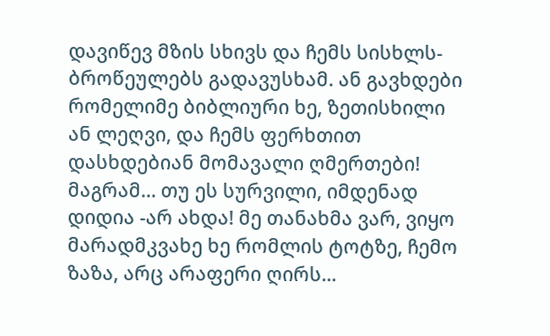დავიწევ მზის სხივს და ჩემს სისხლს- ბროწეულებს გადავუსხამ. ან გავხდები რომელიმე ბიბლიური ხე, ზეთისხილი ან ლეღვი, და ჩემს ფერხთით დასხდებიან მომავალი ღმერთები!
მაგრამ… თუ ეს სურვილი, იმდენად დიდია -არ ახდა! მე თანახმა ვარ, ვიყო მარადმკვახე ხე რომლის ტოტზე, ჩემო ზაზა, არც არაფერი ღირს...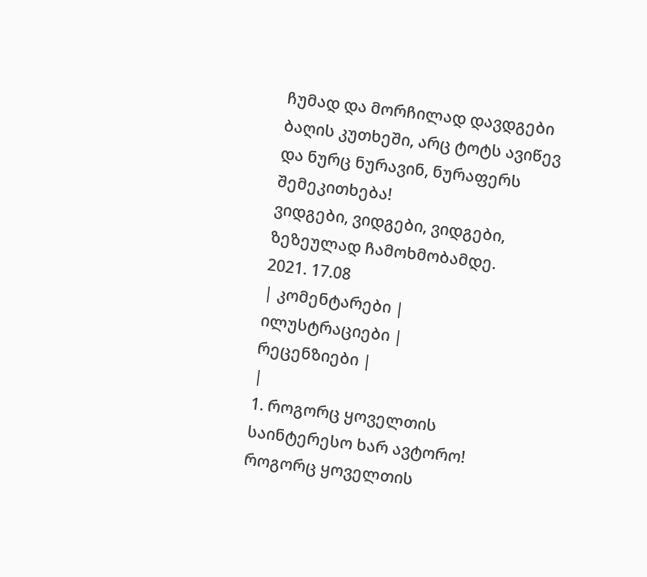ჩუმად და მორჩილად დავდგები ბაღის კუთხეში, არც ტოტს ავიწევ და ნურც ნურავინ, ნურაფერს შემეკითხება!
ვიდგები, ვიდგები, ვიდგები, ზეზეულად ჩამოხმობამდე.
2021. 17.08
| კომენტარები |
ილუსტრაციები |
რეცენზიები |
|
1. როგორც ყოველთის საინტერესო ხარ ავტორო! როგორც ყოველთის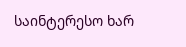საინტერესო ხარ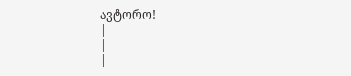ავტორო!
|
|
|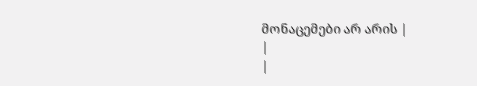მონაცემები არ არის |
|
|